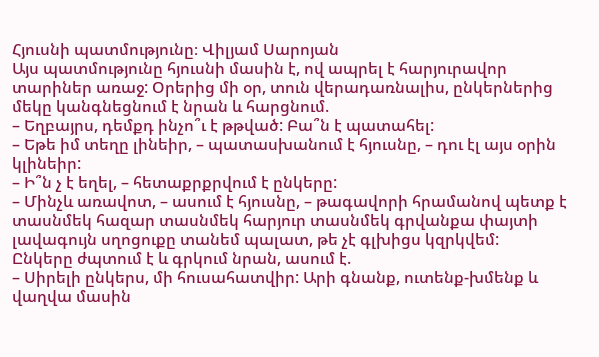Հյուսնի պատմությունը։ Վիլյամ Սարոյան
Այս պատմությունը հյուսնի մասին է, ով ապրել է հարյուրավոր տարիներ առաջ: Օրերից մի օր, տուն վերադառնալիս, ընկերներից մեկը կանգնեցնում է նրան և հարցնում.
– Եղբայրս, դեմքդ ինչո՞ւ է թթված: Բա՞ն է պատահել:
– Եթե իմ տեղը լինեիր, – պատասխանում է հյուսնը, – դու էլ այս օրին կլինեիր:
– Ի՞ն չ է եղել, – հետաքրքրվում է ընկերը:
– Մինչև առավոտ, – ասում է հյուսնը, – թագավորի հրամանով պետք է տասնմեկ հազար տասնմեկ հարյուր տասնմեկ գրվանքա փայտի լավագույն սղոցուքը տանեմ պալատ, թե չէ գլխիցս կզրկվեմ:
Ընկերը ժպտում է և գրկում նրան, ասում է.
– Սիրելի ընկերս, մի հուսահատվիր: Արի գնանք, ուտենք-խմենք և վաղվա մասին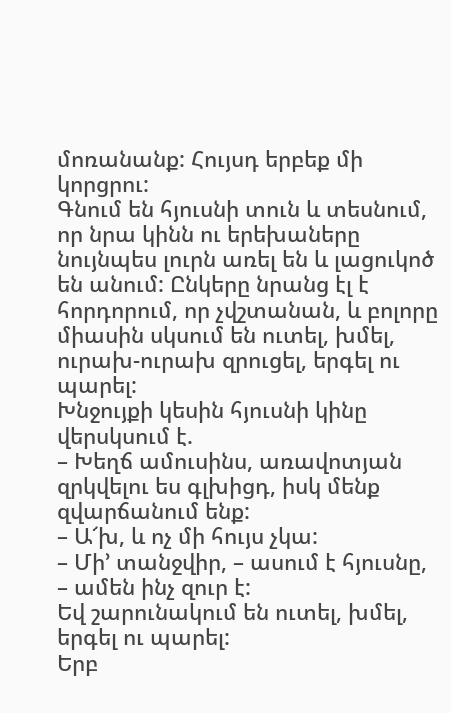մոռանանք: Հույսդ երբեք մի կորցրու:
Գնում են հյուսնի տուն և տեսնում, որ նրա կինն ու երեխաները նույնպես լուրն առել են և լացուկոծ են անում: Ընկերը նրանց էլ է հորդորում, որ չվշտանան, և բոլորը միասին սկսում են ուտել, խմել, ուրախ-ուրախ զրուցել, երգել ու պարել:
Խնջույքի կեսին հյուսնի կինը վերսկսում է.
– Խեղճ ամուսինս, առավոտյան զրկվելու ես գլխիցդ, իսկ մենք զվարճանում ենք:
– Ա՜խ, և ոչ մի հույս չկա:
– Մի’ տանջվիր, – ասում է հյուսնը, – ամեն ինչ զուր է:
Եվ շարունակում են ուտել, խմել, երգել ու պարել:
Երբ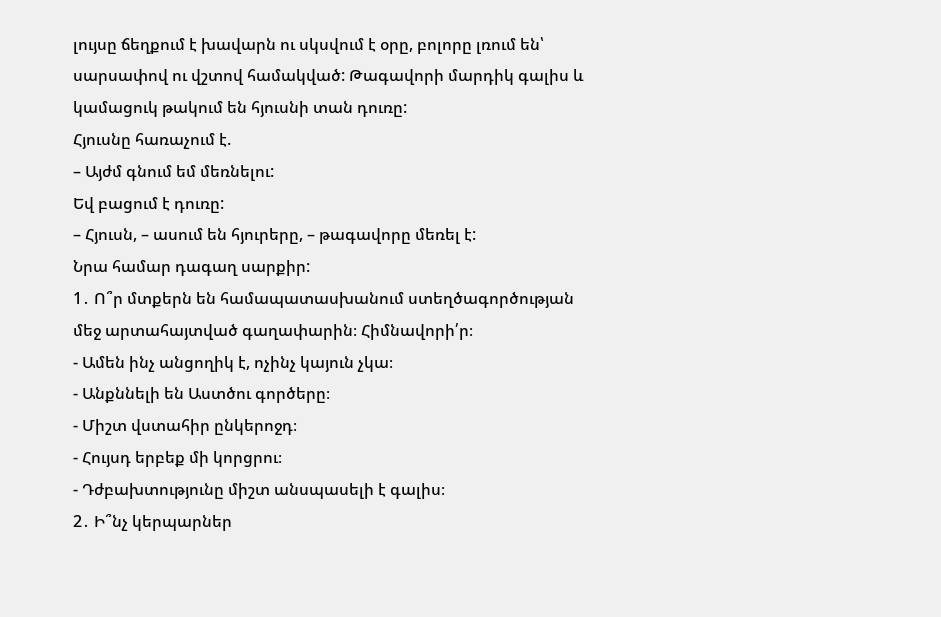լույսը ճեղքում է խավարն ու սկսվում է օրը, բոլորը լռում են՝ սարսափով ու վշտով համակված: Թագավորի մարդիկ գալիս և կամացուկ թակում են հյուսնի տան դուռը:
Հյուսնը հառաչում է.
– Այժմ գնում եմ մեռնելու:
Եվ բացում է դուռը:
– Հյուսն, – ասում են հյուրերը, – թագավորը մեռել է:
Նրա համար դագաղ սարքիր:
1․ Ո՞ր մտքերն են համապատասխանում ստեղծագործության մեջ արտահայտված գաղափարին։ Հիմնավորի՛ր։
- Ամեն ինչ անցողիկ է, ոչինչ կայուն չկա։
- Անքննելի են Աստծու գործերը։
- Միշտ վստահիր ընկերոջդ։
- Հույսդ երբեք մի կորցրու։
- Դժբախտությունը միշտ անսպասելի է գալիս։
2․ Ի՞նչ կերպարներ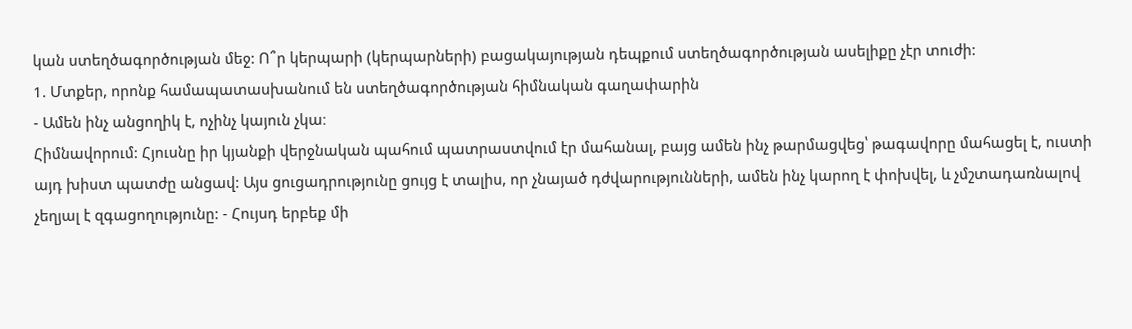կան ստեղծագործության մեջ: Ո՞ր կերպարի (կերպարների) բացակայության դեպքում ստեղծագործության ասելիքը չէր տուժի:
1. Մտքեր, որոնք համապատասխանում են ստեղծագործության հիմնական գաղափարին
- Ամեն ինչ անցողիկ է, ոչինչ կայուն չկա։
Հիմնավորում: Հյուսնը իր կյանքի վերջնական պահում պատրաստվում էր մահանալ, բայց ամեն ինչ թարմացվեց՝ թագավորը մահացել է, ուստի այդ խիստ պատժը անցավ: Այս ցուցադրությունը ցույց է տալիս, որ չնայած դժվարությունների, ամեն ինչ կարող է փոխվել, և չմշտադառնալով չեղյալ է զգացողությունը: - Հույսդ երբեք մի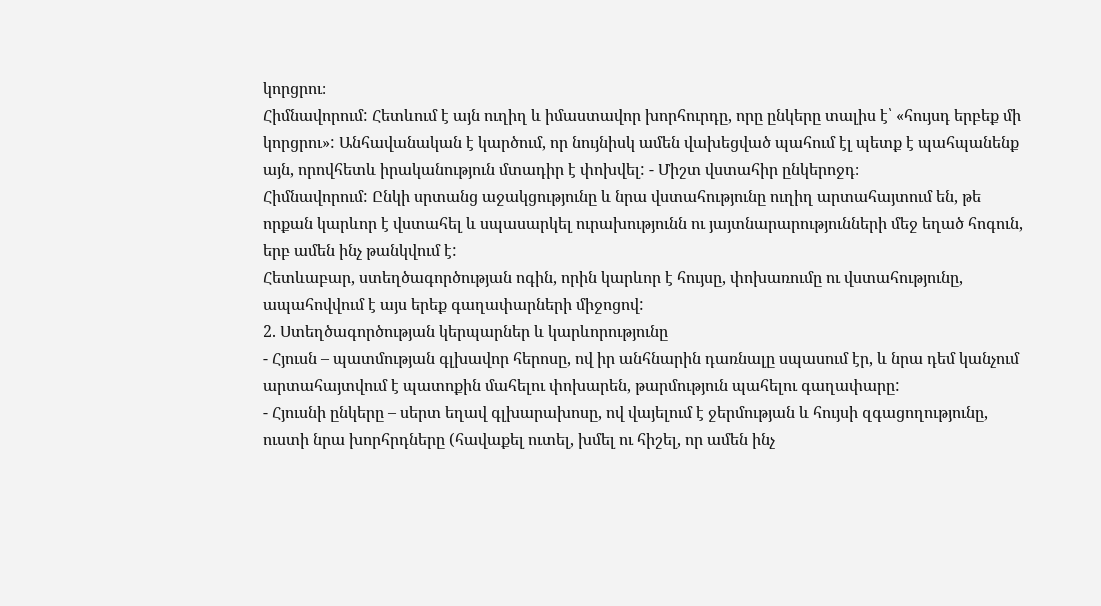կորցրու։
Հիմնավորում: Հետևում է այն ուղիղ և իմաստավոր խորհուրդը, որը ընկերը տալիս է՝ «հույսդ երբեք մի կորցրու»: Անհավանական է կարծում, որ նույնիսկ ամեն վախեցված պահում էլ պետք է պահպանենք այն, որովհետև իրականություն մտադիր է փոխվել: - Միշտ վստահիր ընկերոջդ։
Հիմնավորում: Ընկի սրտանց աջակցությունը և նրա վստահությունը ուղիղ արտահայտում են, թե որքան կարևոր է վստահել և սպասարկել ուրախությունն ու յայտնարարությունների մեջ եղած հոգուն, երբ ամեն ինչ թանկվում է:
Հետևաբար, ստեղծագործության ոգին, որին կարևոր է հույսը, փոխառումը ու վստահությունը, ապահովվում է այս երեք գաղափարների միջոցով:
2. Ստեղծագործության կերպարներ և կարևորությունը
- Հյուսն – պատմության գլխավոր հերոսը, ով իր անհնարին դառնալը սպասում էր, և նրա դեմ կանչում արտահայտվում է պատոքին մահելու փոխարեն, թարմություն պահելու գաղափարը:
- Հյուսնի ընկերը – սերտ եղավ գլխարախոսը, ով վայելում է ջերմության և հույսի զգացողությունը, ուստի նրա խորհրդները (հավաքել ուտել, խմել ու հիշել, որ ամեն ինչ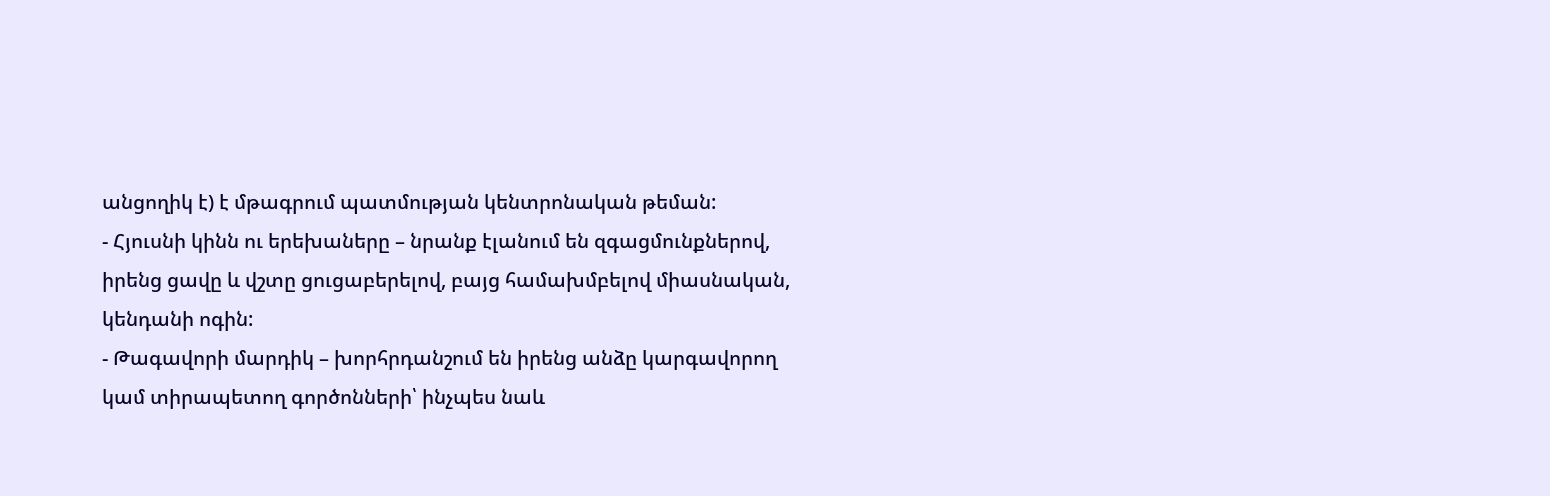անցողիկ է) է մթագրում պատմության կենտրոնական թեման:
- Հյուսնի կինն ու երեխաները – նրանք էլանում են զգացմունքներով, իրենց ցավը և վշտը ցուցաբերելով, բայց համախմբելով միասնական, կենդանի ոգին:
- Թագավորի մարդիկ – խորհրդանշում են իրենց անձը կարգավորող կամ տիրապետող գործոնների՝ ինչպես նաև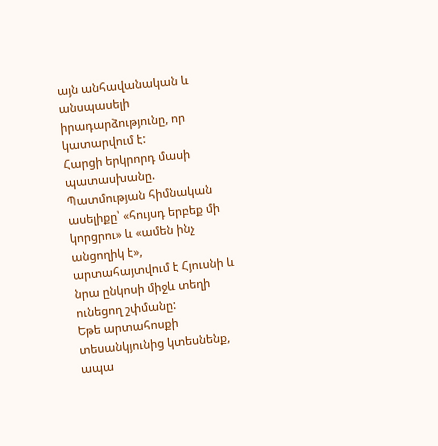այն անհավանական և անսպասելի իրադարձությունը, որ կատարվում է:
Հարցի երկրորդ մասի պատասխանը.
Պատմության հիմնական ասելիքը՝ «հույսդ երբեք մի կորցրու» և «ամեն ինչ անցողիկ է», արտահայտվում է Հյուսնի և նրա ընկոսի միջև տեղի ունեցող շփմանը:
Եթե արտահոսքի տեսանկյունից կտեսնենք, ապա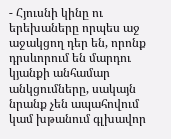- Հյուսնի կինը ու երեխաները որպես աջ աջակցող դեր են, որոնք դրսևորում են մարդու կյանքի անհամար անկցումները, սակայն նրանք չեն ապահովում կամ խթանում գլխավոր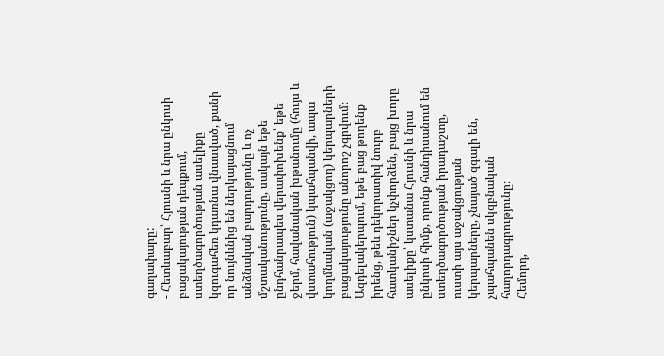գաղափարը:
- Հետևաբար՝ Հյուսնի և նրա ընկոսի բացակայության դեպքում, ստեղծագործության ասելիքը կզուգահեռ կդառնա վնասված, քանի որ նույնևնից են ներկայացնում անձնական բարդությունը և ոչ մշտականությունը, սակայն եթե ընդհանրապես վերափոխենք՝ եթե ջերմ, հավանական խթանումը (հույս և վստահություն) կպահպանվի, ապա կողմնական (աջակցող) կերպարների բացակայությունը անորոշ չգրվում։
Ազդելակերպում, եթե բաց թողենք իրենց, թեև դեկորատիվ նուրբ հատկանիշներ կչփորձեն, բայց խորը ասելիքը՝ կստանա Հյուսնի և նրա ընկոսի հիմք, որոնք հանդիսանում են ստեղծագործության իրադաշտը, ուստի այս աջակցության կերպարները, չնայած զգալի են, չպահպանեն սկզբնական հաղորդագրությունը։
Հեմորդ,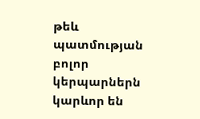թեև պատմության բոլոր կերպարներն կարևոր են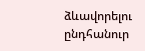ձևավորելու ընդհանուր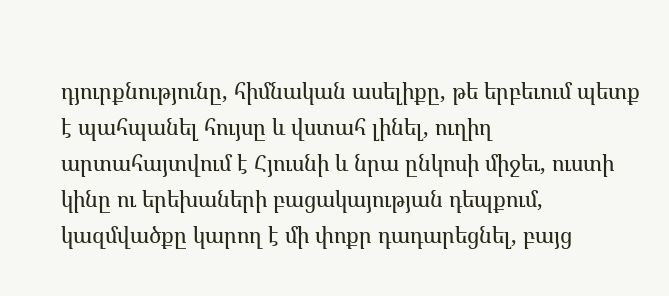դյուրքնությունը, հիմնական ասելիքը, թե երբեւում պետք է պահպանել հույսը և վստահ լինել, ուղիղ արտահայտվում է Հյուսնի և նրա ընկոսի միջեւ, ուստի կինը ու երեխաների բացակայության դեպքում, կազմվածքը կարող է մի փոքր դադարեցնել, բայց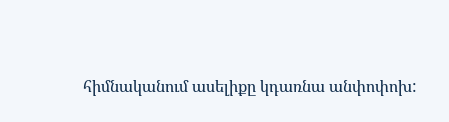հիմնականում ասելիքը կդառնա անփոփոխ: